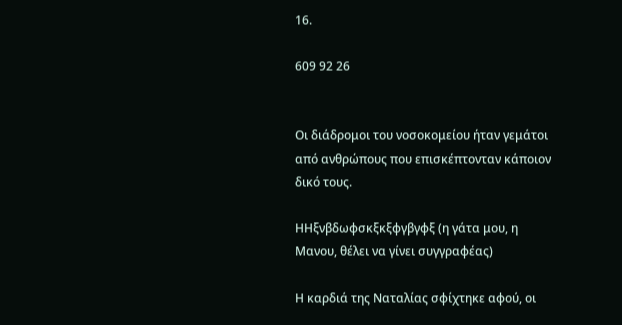16.

609 92 26


Οι διάδρομοι του νοσοκομείου ήταν γεμάτοι από ανθρώπους που επισκέπτονταν κάποιον δικό τους.

ΗΗξνβδωφσκξκξφγβγφξ (η γάτα μου, η Μανου, θέλει να γίνει συγγραφέας)

Η καρδιά της Ναταλίας σφίχτηκε αφού, οι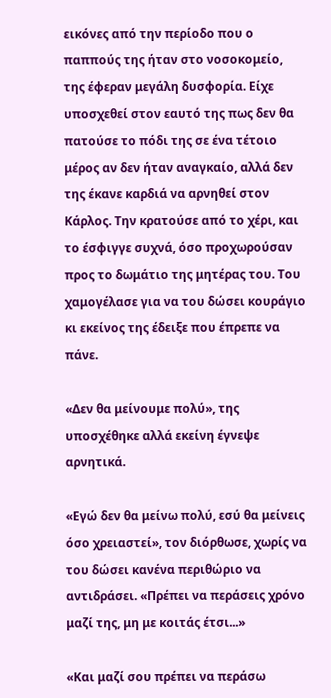εικόνες από την περίοδο που ο παππούς της ήταν στο νοσοκομείο, της έφεραν μεγάλη δυσφορία. Είχε υποσχεθεί στον εαυτό της πως δεν θα πατούσε το πόδι της σε ένα τέτοιο μέρος αν δεν ήταν αναγκαίο, αλλά δεν της έκανε καρδιά να αρνηθεί στον Κάρλος. Την κρατούσε από το χέρι, και το έσφιγγε συχνά, όσο προχωρούσαν προς το δωμάτιο της μητέρας του. Του χαμογέλασε για να του δώσει κουράγιο κι εκείνος της έδειξε που έπρεπε να πάνε.

«Δεν θα μείνουμε πολύ», της υποσχέθηκε αλλά εκείνη έγνεψε αρνητικά.

«Εγώ δεν θα μείνω πολύ, εσύ θα μείνεις όσο χρειαστεί», τον διόρθωσε, χωρίς να του δώσει κανένα περιθώριο να αντιδράσει. «Πρέπει να περάσεις χρόνο μαζί της, μη με κοιτάς έτσι...»

«Και μαζί σου πρέπει να περάσω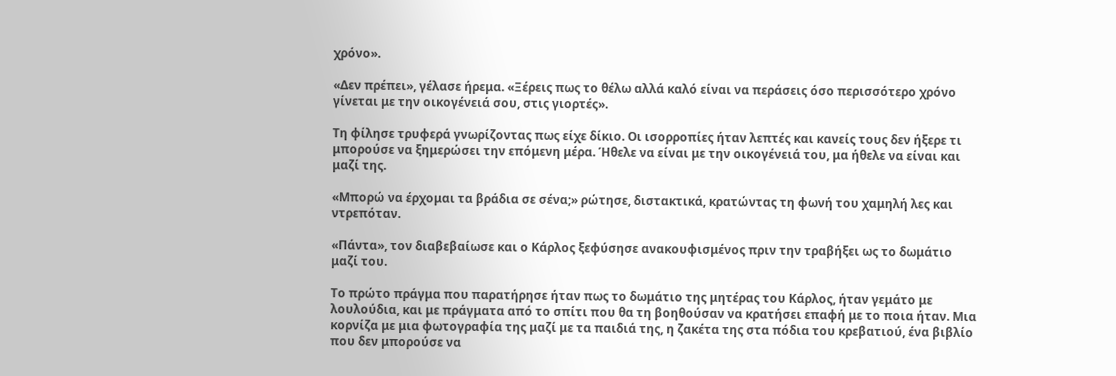χρόνο».

«Δεν πρέπει», γέλασε ήρεμα. «Ξέρεις πως το θέλω αλλά καλό είναι να περάσεις όσο περισσότερο χρόνο γίνεται με την οικογένειά σου, στις γιορτές».

Τη φίλησε τρυφερά γνωρίζοντας πως είχε δίκιο. Οι ισορροπίες ήταν λεπτές και κανείς τους δεν ήξερε τι μπορούσε να ξημερώσει την επόμενη μέρα. Ήθελε να είναι με την οικογένειά του, μα ήθελε να είναι και μαζί της.

«Μπορώ να έρχομαι τα βράδια σε σένα;» ρώτησε, διστακτικά, κρατώντας τη φωνή του χαμηλή λες και ντρεπόταν.

«Πάντα», τον διαβεβαίωσε και ο Κάρλος ξεφύσησε ανακουφισμένος πριν την τραβήξει ως το δωμάτιο μαζί του.

Το πρώτο πράγμα που παρατήρησε ήταν πως το δωμάτιο της μητέρας του Κάρλος, ήταν γεμάτο με λουλούδια, και με πράγματα από το σπίτι που θα τη βοηθούσαν να κρατήσει επαφή με το ποια ήταν. Μια κορνίζα με μια φωτογραφία της μαζί με τα παιδιά της, η ζακέτα της στα πόδια του κρεβατιού, ένα βιβλίο που δεν μπορούσε να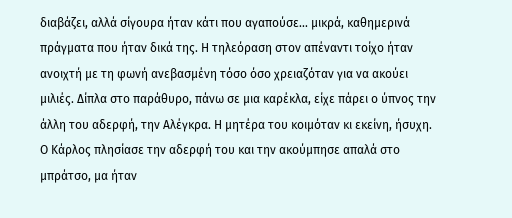διαβάζει, αλλά σίγουρα ήταν κάτι που αγαπούσε... μικρά, καθημερινά πράγματα που ήταν δικά της. Η τηλεόραση στον απέναντι τοίχο ήταν ανοιχτή με τη φωνή ανεβασμένη τόσο όσο χρειαζόταν για να ακούει μιλιές. Δίπλα στο παράθυρο, πάνω σε μια καρέκλα, είχε πάρει ο ύπνος την άλλη του αδερφή, την Αλέγκρα. Η μητέρα του κοιμόταν κι εκείνη, ήσυχη. Ο Κάρλος πλησίασε την αδερφή του και την ακούμπησε απαλά στο μπράτσο, μα ήταν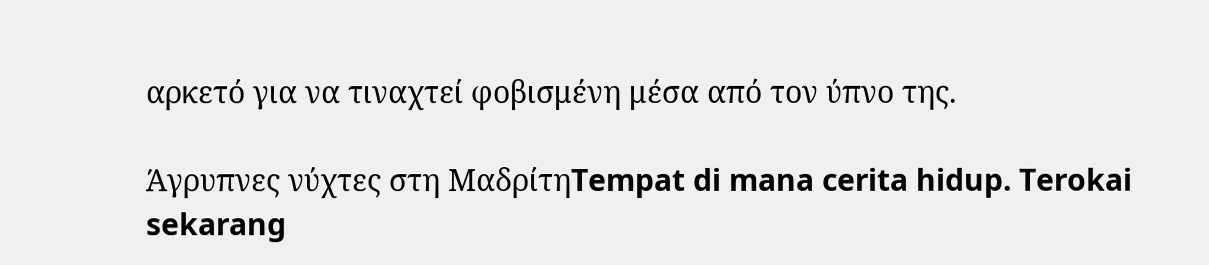αρκετό για να τιναχτεί φοβισμένη μέσα από τον ύπνο της.

Άγρυπνες νύχτες στη ΜαδρίτηTempat di mana cerita hidup. Terokai sekarang